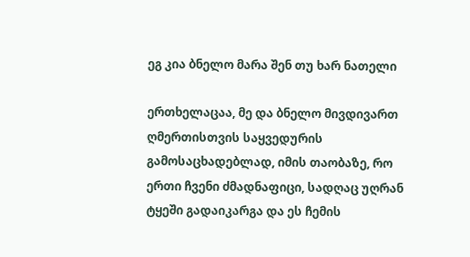ეგ კია ბნელო მარა შენ თუ ხარ ნათელი

ერთხელაცაა, მე და ბნელო მივდივართ ღმერთისთვის საყვედურის გამოსაცხადებლად, იმის თაობაზე, რო ერთი ჩვენი ძმადნაფიცი, სადღაც უღრან ტყეში გადაიკარგა და ეს ჩემის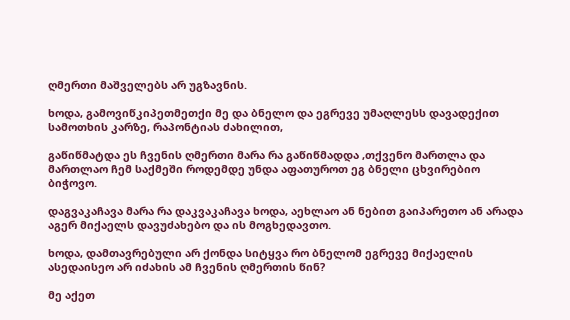ღმერთი მაშველებს არ უგზავნის.

ხოდა, გამოვიწკიპეთმეთქი მე და ბნელო და ეგრევე უმაღლესს დავადექით სამოთხის კარზე, რაპონტიას ძახილით,

გაწიწმატდა ეს ჩვენის ღმერთი მარა რა გაწიწმადდა ,თქვენო მართლა და მართლაო ჩემ საქმეში როდემდე უნდა აფათუროთ ეგ ბნელი ცხვირებიო ბიჭოვო.

დაგვაკაჩავა მარა რა დაკვაკაჩავა ხოდა, აეხლაო ან ნებით გაიპარეთო ან არადა აგერ მიქაელს დავუძახებო და ის მოგხედავთო.

ხოდა, დამთავრებული არ ქონდა სიტყვა რო ბნელომ ეგრევე მიქაელის ასედაისეო არ იძახის ამ ჩვენის ღმერთის წინ?

მე აქეთ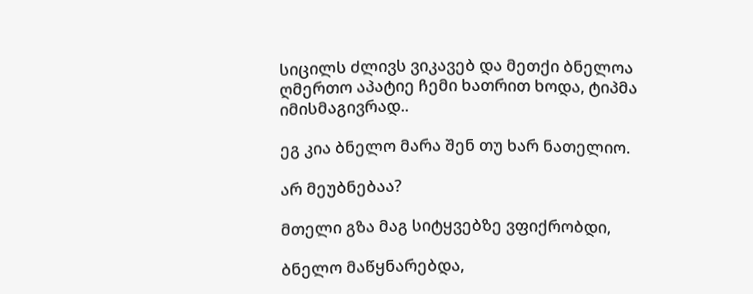სიცილს ძლივს ვიკავებ და მეთქი ბნელოა ღმერთო აპატიე ჩემი ხათრით ხოდა, ტიპმა იმისმაგივრად..

ეგ კია ბნელო მარა შენ თუ ხარ ნათელიო.

არ მეუბნებაა?

მთელი გზა მაგ სიტყვებზე ვფიქრობდი,

ბნელო მაწყნარებდა,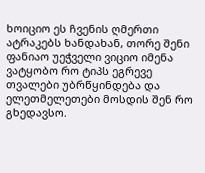ხოიციო ეს ჩვენის ღმერთი ატრაკებს ხანდახან, თორე შენი ფანიაო უეჭველი ვიციო იმენა ვატყობო რო ტიპს ეგრევე თვალები უბრწყინდება და ელეთმელეთები მოსდის შენ რო გხედავსო.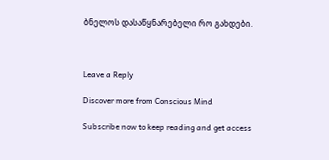ბნელოს დასაწყნარებელი რო გახდები.



Leave a Reply

Discover more from Conscious Mind

Subscribe now to keep reading and get access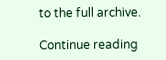to the full archive.

Continue reading